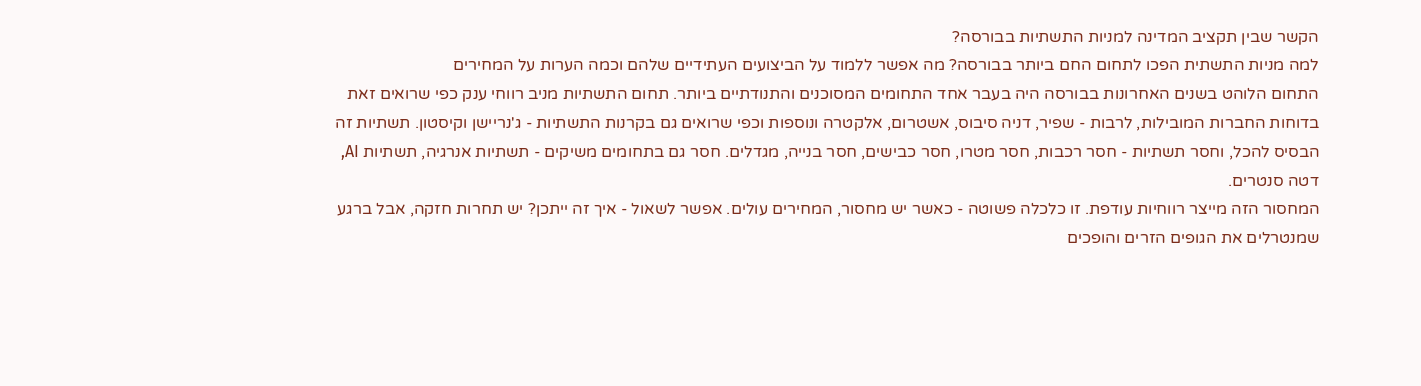הקשר שבין תקציב המדינה למניות התשתיות בבורסה?
למה מניות התשתית הפכו לתחום החם ביותר בבורסה? מה אפשר ללמוד על הביצועים העתידיים שלהם וכמה הערות על המחירים
התחום הלוהט בשנים האחרונות בבורסה היה בעבר אחד התחומים המסוכנים והתנודתיים ביותר. תחום התשתיות מניב רווחי ענק כפי שרואים זאת בדוחות החברות המובילות, לרבות - שפיר, דניה סיבוס, אשטרום, אלקטרה ונוספות וכפי שרואים גם בקרנות התשתיות - ג'נריישן וקיסטון. תשתיות זה הבסיס להכל, וחסר תשתיות - חסר רכבות, חסר מטרו, חסר כבישים, חסר בנייה, מגדלים. חסר גם בתחומים משיקים - תשתיות אנרגיה, תשתיות AI, דטה סנטרים.
המחסור הזה מייצר רווחיות עודפת. זו כלכלה פשוטה - כאשר יש מחסור, המחירים עולים. אפשר לשאול - איך זה ייתכן? יש תחרות חזקה, אבל ברגע שמנטרלים את הגופים הזרים והופכים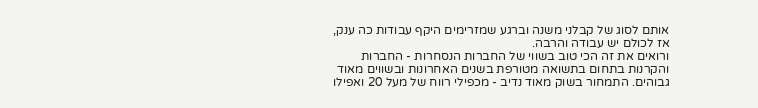אותם לסוג של קבלני משנה וברגע שמזרימים היקף עבודות כה ענק, אז לכולם יש עבודה והרבה.
ורואים את זה הכי טוב בשווי של החברות הנסחרות - החברות והקרנות בתחום בתשואה מטורפת בשנים האחרונות ובשווים מאוד גבוהים. התמחור בשוק מאוד נדיב - מכפילי רווח של מעל 20 ואפילו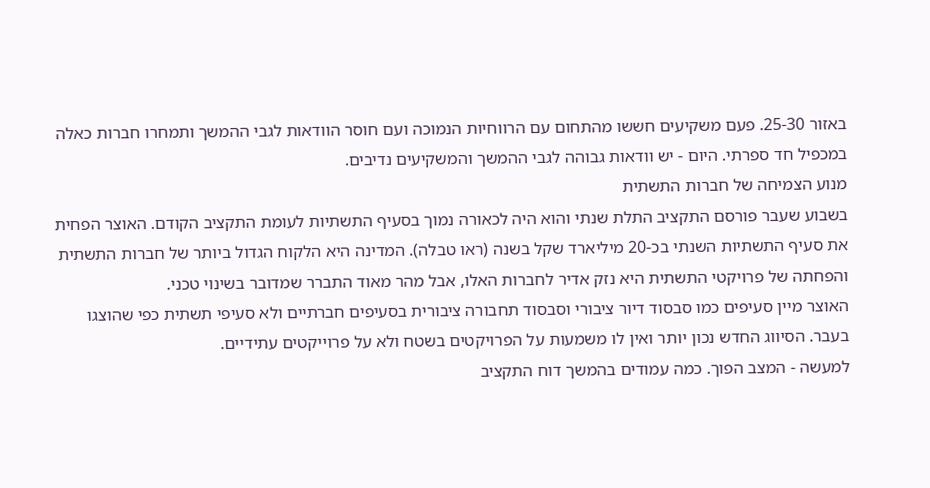באזור 25-30. פעם משקיעים חששו מהתחום עם הרווחיות הנמוכה ועם חוסר הוודאות לגבי ההמשך ותמחרו חברות כאלה במכפיל חד ספרתי. היום - יש וודאות גבוהה לגבי ההמשך והמשקיעים נדיבים.
מנוע הצמיחה של חברות התשתית
בשבוע שעבר פורסם התקציב התלת שנתי והוא היה לכאורה נמוך בסעיף התשתיות לעומת התקציב הקודם. האוצר הפחית את סעיף התשתיות השנתי בכ-20 מיליארד שקל בשנה (ראו טבלה). המדינה היא הלקוח הגדול ביותר של חברות התשתית והפחתה של פרויקטי התשתית היא נזק אדיר לחברות האלו, אבל מהר מאוד התברר שמדובר בשינוי טכני.
האוצר מיין סעיפים כמו סבסוד דיור ציבורי וסבסוד תחבורה ציבורית בסעיפים חברתיים ולא סעיפי תשתית כפי שהוצגו בעבר. הסיווג החדש נכון יותר ואין לו משמעות על הפרויקטים בשטח ולא על פרוייקטים עתידיים.
למעשה - המצב הפוך. כמה עמודים בהמשך דוח התקציב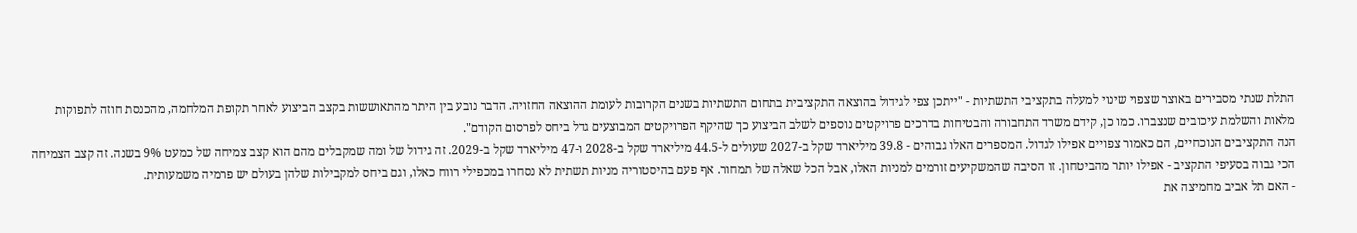התלת שנתי מסבירים באוצר שצפוי שינוי למעלה בתקציבי התשתיות - "ייתכן צפי לגידול בהוצאה התקציבית בתחום התשתיות בשנים הקרובות לעומת ההוצאה החזויה. הדבר נובע בין היתר מהתאוששות בקצב הביצוע לאחר תקופת המלחמה, מהכנסת חוזה לתפוקות מלאות והשלמת עיכובים שנצברו. כמו כן, קידם משרד התחבורה והבטיחות בדרכים פרויקטים נוספים לשלב הביצוע כך שהיקף הפרויקטים המבוצעים גדל ביחס לפרסום הקודם".
הנה התקציבים הנוכחיים, הם כאמור צפויים אפילו לגדול. המספרים האלו גבוהים - 39.8 מיליארד שקל ב-2027 שעולים ל-44.5 מיליארד שקל ב-2028 ו-47 מיליארד שקל ב-2029. זה גידול של ומה שמקבלים מהם הוא קצב צמיחה של כמעט 9% בשנה. זה קצב הצמיחה הכי גבוה בסעיפי התקציב - אפילו יותר מהביטחון. זו הסיבה שהמשקיעים זורמים למניות האלו, אבל הכל שאלה של תמחור. אף פעם בהיסטוריה מניות תשתית לא נסחרו במכפילי רווח כאלו, וגם ביחס למקבילות שלהן בעולם יש פרמיה משמעותית.
- האם תל אביב מחמיצה את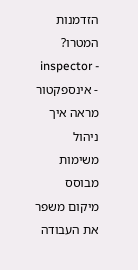הזדמנות המטרו?
- inspector - אינספקטור מראה איך ניהול משימות מבוסס מיקום משפר את העבודה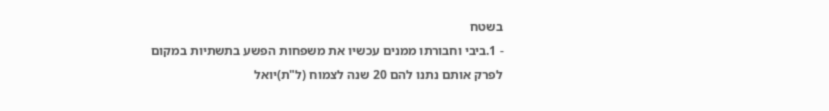בשטח
- 1.ביבי וחבורתו ממנים עכשיו את משפחות הפשע בתשתיות במקום לפרק אותם נתנו להם 20 שנה לצמוח (ל"ת)יואל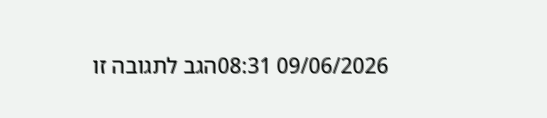09/06/2026 08:31הגב לתגובה זו